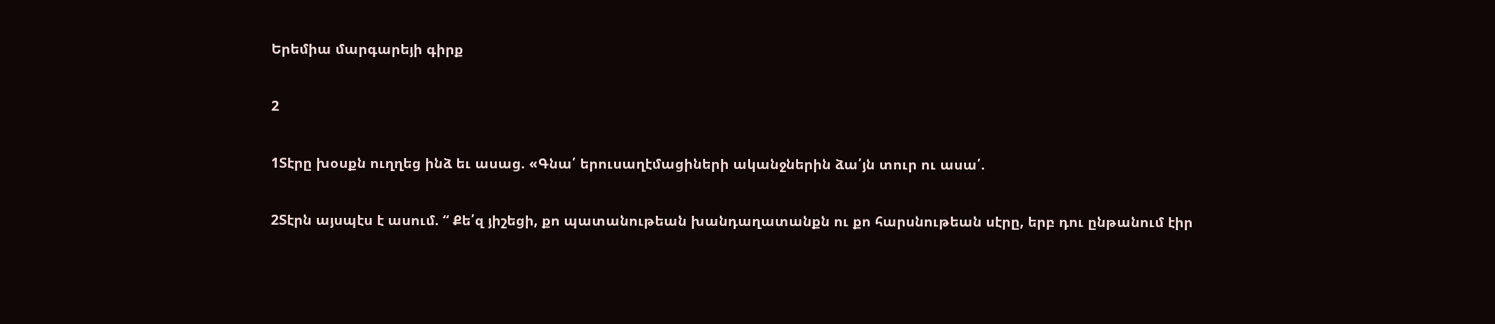Երեմիա մարգարեյի գիրք

2

1Տէրը խօսքն ուղղեց ինձ եւ ասաց. «Գնա՛ երուսաղէմացիների ականջներին ձա՛յն տուր ու ասա՛.

2Տէրն այսպէս է ասում. “ Քե՛զ յիշեցի, քո պատանութեան խանդաղատանքն ու քո հարսնութեան սէրը, երբ դու ընթանում էիր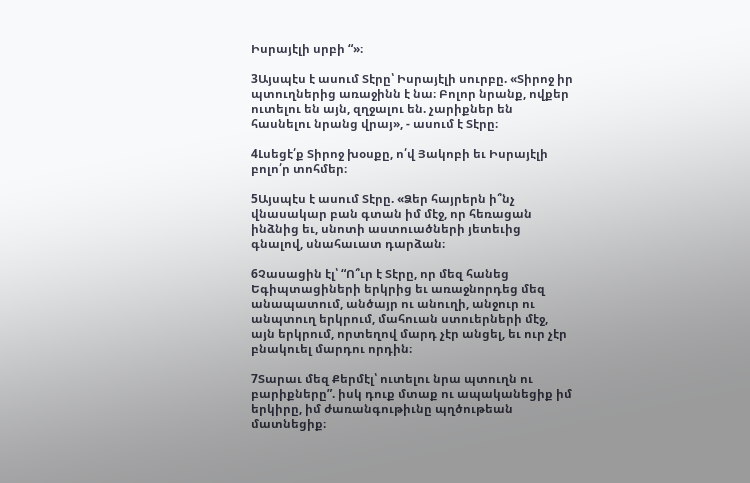Իսրայէլի սրբի “»։

3Այսպէս է ասում Տէրը՝ Իսրայէլի սուրբը. «Տիրոջ իր պտուղներից առաջինն է նա։ Բոլոր նրանք, ովքեր ուտելու են այն, զղջալու են. չարիքներ են հասնելու նրանց վրայ», - ասում է Տէրը։

4Լսեցէ՛ք Տիրոջ խօսքը, ո՛վ Յակոբի եւ Իսրայէլի բոլո՛ր տոհմեր։

5Այսպէս է ասում Տէրը. «Ձեր հայրերն ի՞նչ վնասակար բան գտան իմ մէջ, որ հեռացան ինձնից եւ, սնոտի աստուածների յետեւից գնալով, սնահաւատ դարձան։

6Չասացին էլ՝ “Ո՞ւր է Տէրը, որ մեզ հանեց Եգիպտացիների երկրից եւ առաջնորդեց մեզ անապատում, անծայր ու անուղի, անջուր ու անպտուղ երկրում, մահուան ստուերների մէջ, այն երկրում, որտեղով մարդ չէր անցել, եւ ուր չէր բնակուել մարդու որդին։

7Տարաւ մեզ Քերմէլ՝ ուտելու նրա պտուղն ու բարիքները”. իսկ դուք մտաք ու ապականեցիք իմ երկիրը, իմ ժառանգութիւնը պղծութեան մատնեցիք։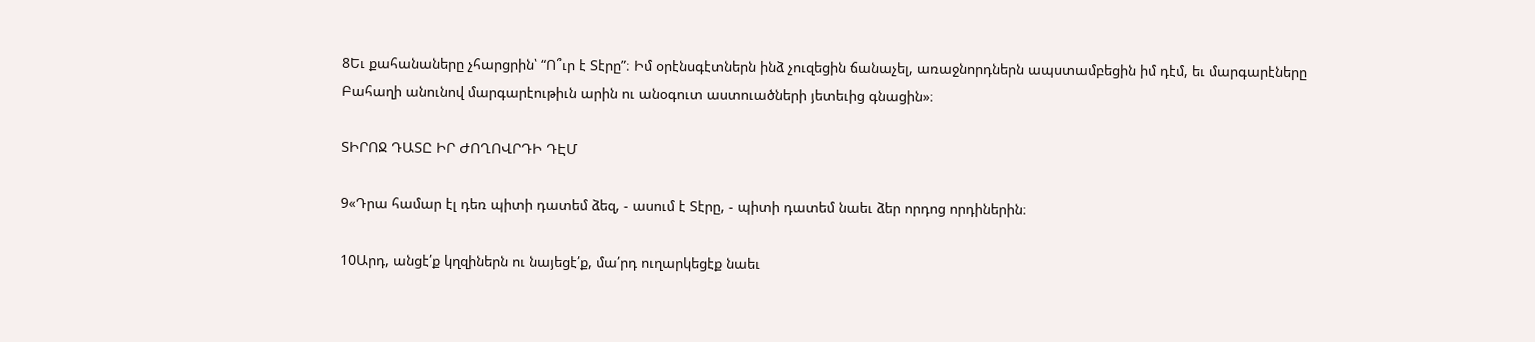8Եւ քահանաները չհարցրին՝ “Ո՞ւր է Տէրը”։ Իմ օրէնսգէտներն ինձ չուզեցին ճանաչել, առաջնորդներն ապստամբեցին իմ դէմ, եւ մարգարէները Բահաղի անունով մարգարէութիւն արին ու անօգուտ աստուածների յետեւից գնացին»։

ՏԻՐՈՋ ԴԱՏԸ ԻՐ ԺՈՂՈՎՐԴԻ ԴԷՄ

9«Դրա համար էլ դեռ պիտի դատեմ ձեզ, - ասում է Տէրը, - պիտի դատեմ նաեւ ձեր որդոց որդիներին։

10Արդ, անցէ՛ք կղզիներն ու նայեցէ՛ք, մա՛րդ ուղարկեցէք նաեւ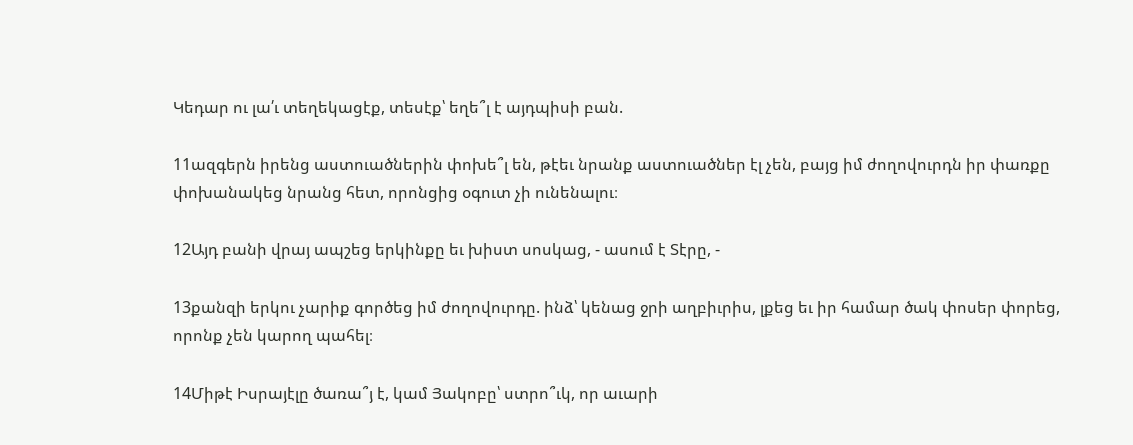Կեդար ու լա՛ւ տեղեկացէք, տեսէք՝ եղե՞լ է այդպիսի բան.

11ազգերն իրենց աստուածներին փոխե՞լ են, թէեւ նրանք աստուածներ էլ չեն, բայց իմ ժողովուրդն իր փառքը փոխանակեց նրանց հետ, որոնցից օգուտ չի ունենալու։

12Այդ բանի վրայ ապշեց երկինքը եւ խիստ սոսկաց, - ասում է Տէրը, -

13քանզի երկու չարիք գործեց իմ ժողովուրդը. ինձ՝ կենաց ջրի աղբիւրիս, լքեց եւ իր համար ծակ փոսեր փորեց, որոնք չեն կարող պահել։

14Միթէ Իսրայէլը ծառա՞յ է, կամ Յակոբը՝ ստրո՞ւկ, որ աւարի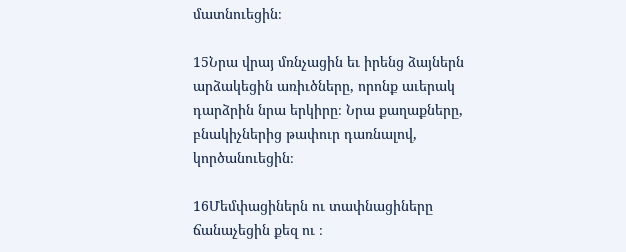մատնուեցին։

15Նրա վրայ մռնչացին եւ իրենց ձայներն արձակեցին առիւծները, որոնք աւերակ դարձրին նրա երկիրը։ Նրա քաղաքները, բնակիչներից թափուր դառնալով, կործանուեցին։

16Մեմփացիներն ու տափնացիները ճանաչեցին քեզ ու ։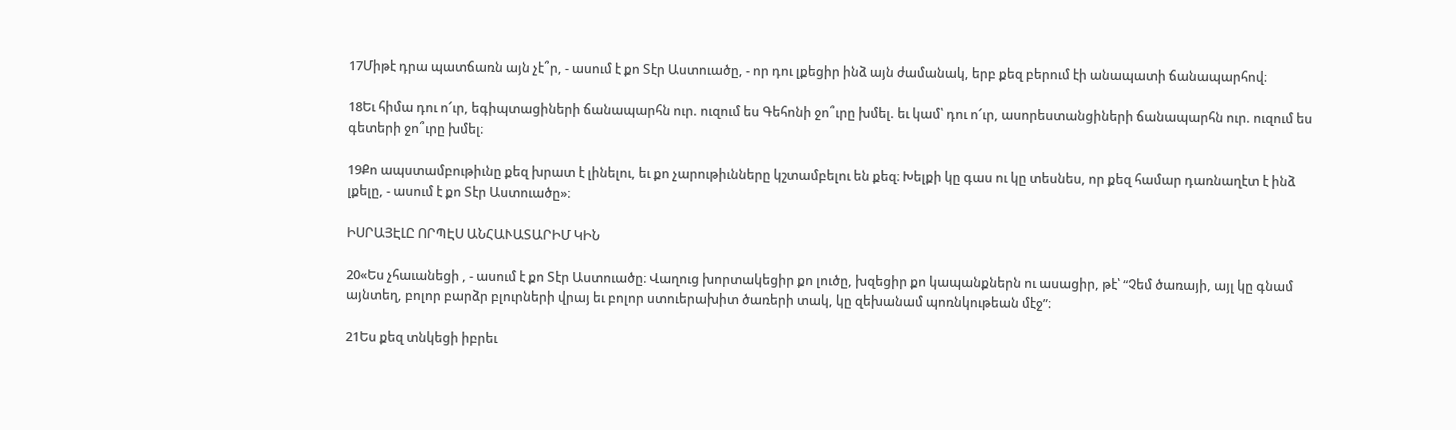17Միթէ դրա պատճառն այն չէ՞ր, - ասում է քո Տէր Աստուածը, - որ դու լքեցիր ինձ այն ժամանակ, երբ քեզ բերում էի անապատի ճանապարհով։

18Եւ հիմա դու ո՜ւր, եգիպտացիների ճանապարհն ուր. ուզում ես Գեհոնի ջո՞ւրը խմել. եւ կամ՝ դու ո՜ւր, ասորեստանցիների ճանապարհն ուր. ուզում ես գետերի ջո՞ւրը խմել։

19Քո ապստամբութիւնը քեզ խրատ է լինելու, եւ քո չարութիւնները կշտամբելու են քեզ։ Խելքի կը գաս ու կը տեսնես, որ քեզ համար դառնաղէտ է ինձ լքելը, - ասում է քո Տէր Աստուածը»։

ԻՍՐԱՅԷԼԸ ՈՐՊԷՍ ԱՆՀԱՒԱՏԱՐԻՄ ԿԻՆ

20«Ես չհաւանեցի , - ասում է քո Տէր Աստուածը։ Վաղուց խորտակեցիր քո լուծը, խզեցիր քո կապանքներն ու ասացիր, թէ՝ “Չեմ ծառայի, այլ կը գնամ այնտեղ, բոլոր բարձր բլուրների վրայ եւ բոլոր ստուերախիտ ծառերի տակ, կը զեխանամ պոռնկութեան մէջ”։

21Ես քեզ տնկեցի իբրեւ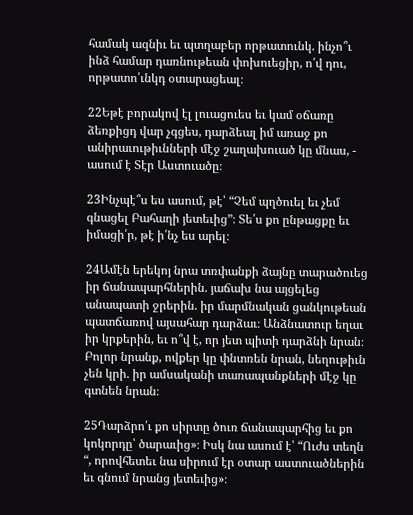համակ ազնիւ եւ պտղաբեր որթատունկ. ինչո՞ւ ինձ համար դառնութեան փոխուեցիր, ո՛վ դու, որթատո՛ւնկդ օտարացեալ։

22Եթէ բորակով էլ լուացուես եւ կամ օճառը ձեռքիցդ վար չգցես, դարձեալ իմ առաջ քո անիրաւութիւնների մէջ շաղախուած կը մնաս, - ասում է Տէր Աստուածը։

23Ինչպէ՞ս ես ասում, թէ՝ “Չեմ պղծուել եւ չեմ գնացել Բահաղի յետեւից”։ Տե՛ս քո ընթացքը եւ իմացի՛ր, թէ ի՛նչ ես արել։

24Ամէն երեկոյ նրա տռփանքի ձայնը տարածուեց իր ճանապարհներին. յաճախ նա այցելեց անապատի ջրերին. իր մարմնական ցանկութեան պատճառով այսահար դարձաւ։ Անձնատուր եղաւ իր կրքերին, եւ ո՞վ է, որ յետ պիտի դարձնի նրան։ Բոլոր նրանք, ովքեր կը փնտռեն նրան, նեղութիւն չեն կրի. իր ամսականի տառապանքների մէջ կը գտնեն նրան։

25Դարձրո՛ւ քո սիրտը ծուռ ճանապարհից եւ քո կոկորդը՝ ծարաւից»։ Իսկ նա ասում է՝ “Ուժս տեղն “, որովհետեւ նա սիրում էր օտար աստուածներին եւ գնում նրանց յետեւից»։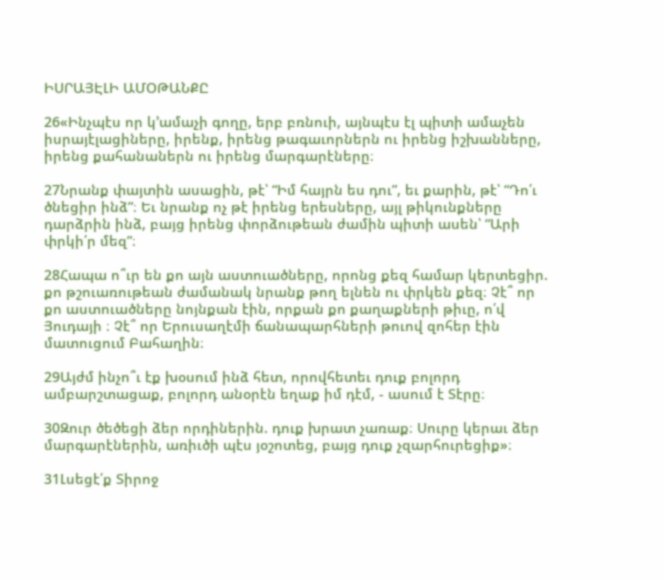ԻՍՐԱՅԷԼԻ ԱՄՕԹԱՆՔԸ

26«Ինչպէս որ կ’ամաչի գողը, երբ բռնուի, այնպէս էլ պիտի ամաչեն իսրայէլացիները, իրենք, իրենց թագաւորներն ու իրենց իշխանները, իրենց քահանաներն ու իրենց մարգարէները։

27Նրանք փայտին ասացին, թէ՝ “Իմ հայրն ես դու”, եւ քարին, թէ՝ “Դո՛ւ ծնեցիր ինձ”։ Եւ նրանք ոչ թէ իրենց երեսները, այլ թիկունքները դարձրին ինձ, բայց իրենց փորձութեան ժամին պիտի ասեն՝ “Արի փրկի՛ր մեզ”։

28Հապա ո՞ւր են քո այն աստուածները, որոնց քեզ համար կերտեցիր. քո թշուառութեան ժամանակ նրանք թող ելնեն ու փրկեն քեզ։ Չէ՞ որ քո աստուածները նոյնքան էին, որքան քո քաղաքների թիւը, ո՛վ Յուդայի ։ Չէ՞ որ Երուսաղէմի ճանապարհների թուով զոհեր էին մատուցում Բահաղին։

29Այժմ ինչո՞ւ էք խօսում ինձ հետ, որովհետեւ դուք բոլորդ ամբարշտացաք, բոլորդ անօրէն եղաք իմ դէմ, - ասում է Տէրը։

30Զուր ծեծեցի ձեր որդիներին. դուք խրատ չառաք։ Սուրը կերաւ ձեր մարգարէներին, առիւծի պէս յօշոտեց, բայց դուք չզարհուրեցիք»։

31Լսեցէ՛ք Տիրոջ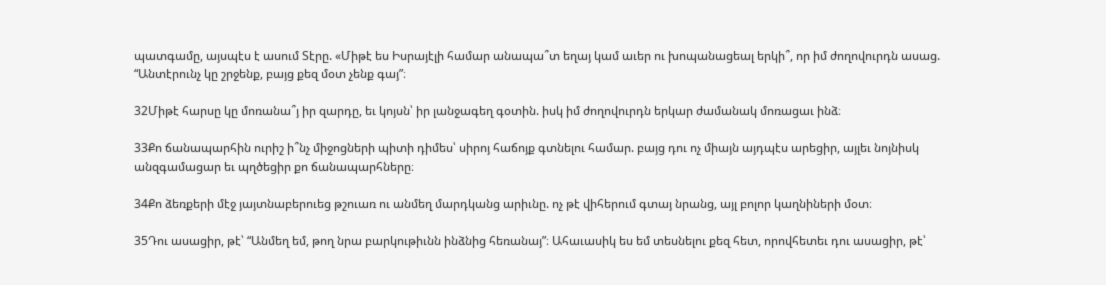պատգամը, այսպէս է ասում Տէրը. «Միթէ ես Իսրայէլի համար անապա՞տ եղայ կամ աւեր ու խոպանացեալ երկի՞, որ իմ ժողովուրդն ասաց. “Անտէրունչ կը շրջենք, բայց քեզ մօտ չենք գայ”։

32Միթէ հարսը կը մոռանա՞յ իր զարդը, եւ կոյսն՝ իր լանջագեղ գօտին. իսկ իմ ժողովուրդն երկար ժամանակ մոռացաւ ինձ։

33Քո ճանապարհին ուրիշ ի՞նչ միջոցների պիտի դիմես՝ սիրոյ հաճոյք գտնելու համար. բայց դու ոչ միայն այդպէս արեցիր, այլեւ նոյնիսկ անզգամացար եւ պղծեցիր քո ճանապարհները։

34Քո ձեռքերի մէջ յայտնաբերուեց թշուառ ու անմեղ մարդկանց արիւնը. ոչ թէ վիհերում գտայ նրանց, այլ բոլոր կաղնիների մօտ։

35Դու ասացիր, թէ՝ “Անմեղ եմ, թող նրա բարկութիւնն ինձնից հեռանայ”։ Ահաւասիկ ես եմ տեսնելու քեզ հետ, որովհետեւ դու ասացիր, թէ՝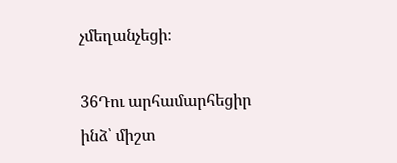չմեղանչեցի։

36Դու արհամարհեցիր ինձ՝ միշտ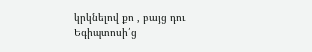կրկնելով քո , բայց դու Եգիպտոսի՛ց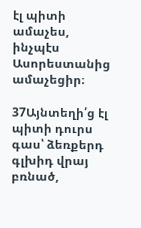էլ պիտի ամաչես, ինչպէս Ասորեստանից ամաչեցիր։

37Այնտեղի՛ց էլ պիտի դուրս գաս՝ ձեռքերդ գլխիդ վրայ բռնած,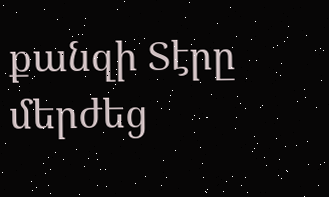քանզի Տէրը մերժեց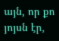այն, որ քո յոյսն էր,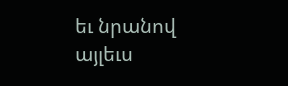եւ նրանով այլեւս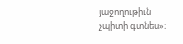յաջողութիւն չպիտի գտնես»։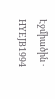Էջմիածին · HYEJB1994